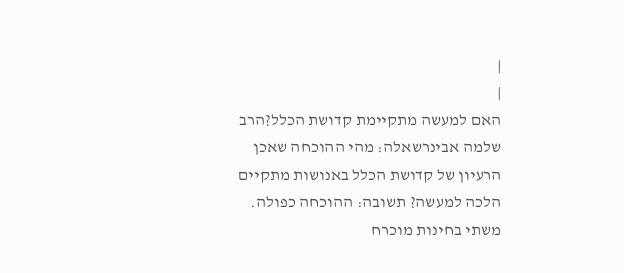|
|
האם למעשה מתקיימת קדושת הכלל?הרב שלמה אבינרשאלה: מהי ההוכחה שאכן הרעיון של קדושת הכלל באנושות מתקיים הלכה למעשה? תשובה: ההוכחה כפולה. משתי בחינות מוכרח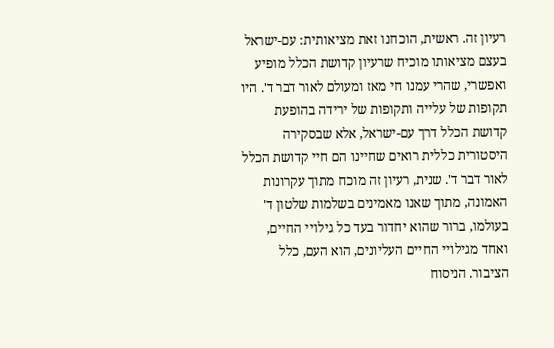רעיון זה. ראשית, הוכחנו זאת מציאותית: עם-ישראל בעצם מציאותו מוכיח שרעיון קדושת הכלל מופיע ואפשרי, שהרי עמנו חי מאז ומעולם לאור דבר ד'. היו תקופות של עלייה ותקופות של ירידה בהופעת קדושת הכלל דרך עם-ישראל, אלא שבסקירה היסטורית כללית רואים שחיינו הם חיי קדושת הכלל לאור דבר ד'. שנית, רעיון זה מוכח מתוך עקרונות האמונה, מתוך שאנו מאמינים בשלמות שלטון ד' בעולמו, ברור שהוא יחדור בעד כל גילויי החיים, ואחד מגילויי החיים העליונים, הוא העם, כלל הציבור. הניסוח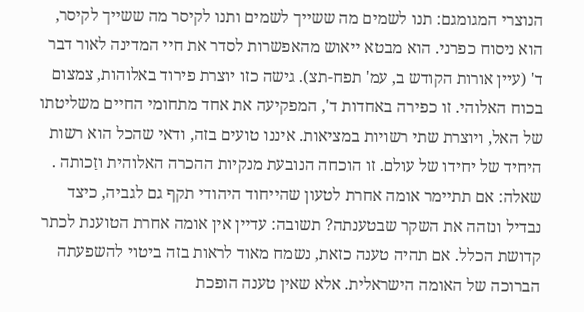הנוצרי המגומגם: תנו לשמים מה ששייך לשמים ותנו לקיסר מה ששייך לקיסר, הוא ניסוח כפרני. הוא מבטא ייאוש מהאפשרות לסדר את חיי המדינה לאור דבר ד' (עיין אורות הקודש ב, עמ' תפח-תצ). גישה כזו יוצרת פירוד באלוהות, צמצום בכוח האלוהי. זו כפירה באחדות ד', המפקיעה את אחד מתחומי החיים משליטתו של האל, ויוצרת שתי רשויות במציאות. איננו טועים בזה, ודאי שהכל הוא רשות היחיד של יחידו של עולם. זו הוכחה הנובעת מנקיות ההכרה האלוהית וזַכותה . שאלה: אם תתיימר אומה אחרת לטעון שהייחוד היהודי תקף גם לגביה, כיצד נבדיל ונזהה את השקר שבטענתה? תשובה: עדיין אין אומה אחרת הטוענת לכתר קדושת הכלל. אם תהיה טענה כזאת, נשמח מאוד לראות בזה ביטוי להשפעתה הברוכה של האומה הישראלית. אלא שאין טענה הופכת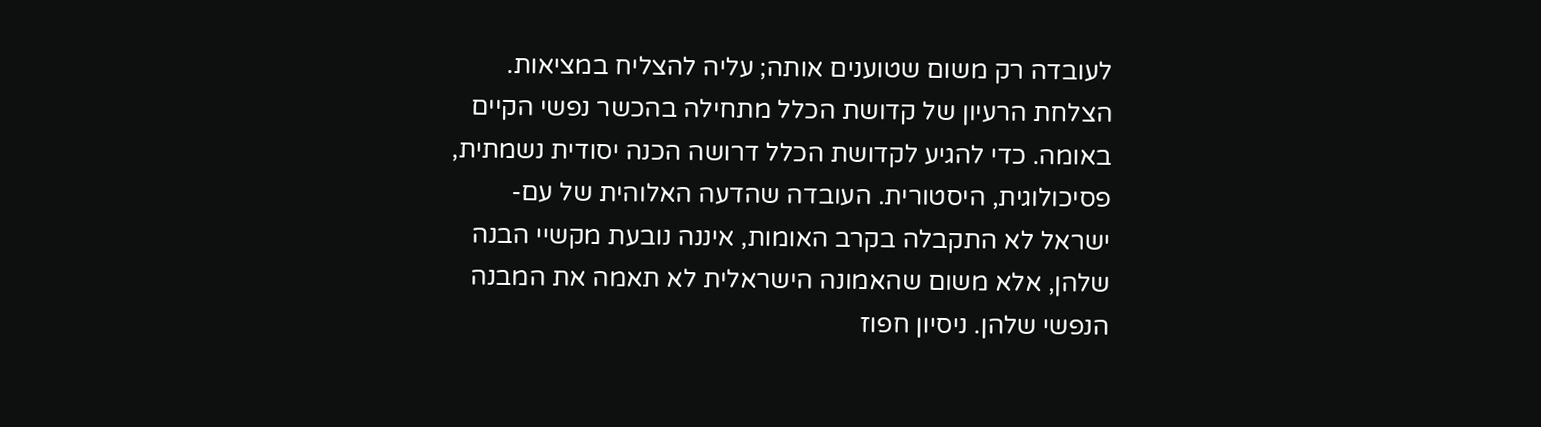לעובדה רק משום שטוענים אותה; עליה להצליח במציאות. הצלחת הרעיון של קדושת הכלל מתחילה בהכשר נפשי הקיים באומה. כדי להגיע לקדושת הכלל דרושה הכנה יסודית נשמתית, פסיכולוגית, היסטורית. העובדה שהדעה האלוהית של עם-ישראל לא התקבלה בקרב האומות, איננה נובעת מקשיי הבנה שלהן, אלא משום שהאמונה הישראלית לא תאמה את המבנה הנפשי שלהן. ניסיון חפוז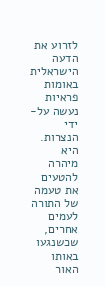לזרוע את הדעה הישראלית באומות פראיות נעשה על-ידי הנצרות. היא מיהרה להטעים את טעמה של התורה לעמים אחרים, שכשנגעו באותו האור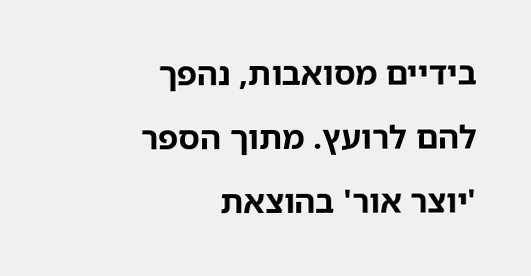בידיים מסואבות, נהפך להם לרועץ. מתוך הספר 'יוצר אור' בהוצאת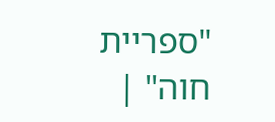"ספריית חוה" |